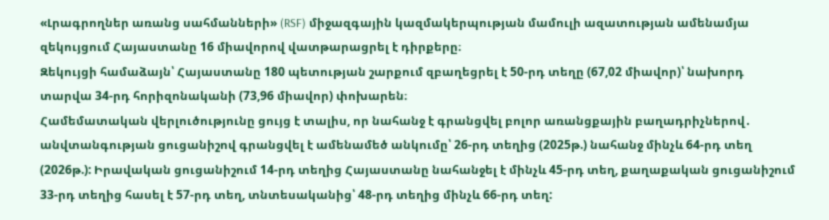«Լրագրողներ առանց սահմանների» (RSF) միջազգային կազմակերպության մամուլի ազատության ամենամյա զեկույցում Հայաստանը 16 միավորով վատթարացրել է դիրքերը։
Զեկույցի համաձայն՝ Հայաստանը 180 պետության շարքում զբաղեցրել է 50-րդ տեղը (67,02 միավոր)՝ նախորդ տարվա 34-րդ հորիզոնականի (73,96 միավոր) փոխարեն։
Համեմատական վերլուծությունը ցույց է տալիս, որ նահանջ է գրանցվել բոլոր առանցքային բաղադրիչներով․ անվտանգության ցուցանիշով գրանցվել է ամենամեծ անկումը՝ 26-րդ տեղից (2025թ.) նահանջ մինչև 64-րդ տեղ (2026թ.): Իրավական ցուցանիշում 14-րդ տեղից Հայաստանը նահանջել է մինչև 45-րդ տեղ, քաղաքական ցուցանիշում 33-րդ տեղից հասել է 57-րդ տեղ, տնտեսականից՝ 48-րդ տեղից մինչև 66-րդ տեղ: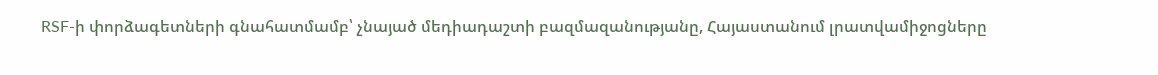RSF-ի փորձագետների գնահատմամբ՝ չնայած մեդիադաշտի բազմազանությանը, Հայաստանում լրատվամիջոցները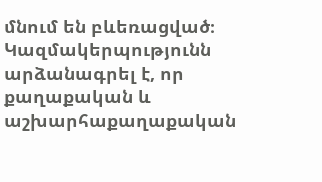մնում են բևեռացված։ Կազմակերպությունն արձանագրել է, որ քաղաքական և աշխարհաքաղաքական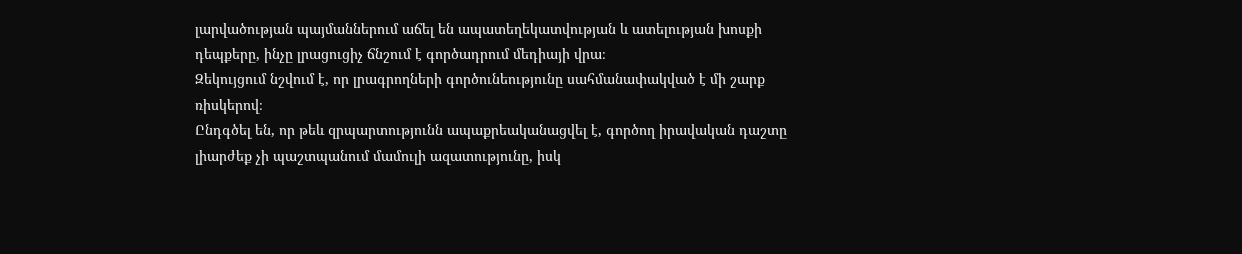լարվածության պայմաններում աճել են ապատեղեկատվության և ատելության խոսքի դեպքերը, ինչը լրացուցիչ ճնշում է գործադրում մեդիայի վրա։
Զեկույցում նշվում է, որ լրագրողների գործունեությունը սահմանափակված է մի շարք ռիսկերով։
Ընդգծել են, որ թեև զրպարտությունն ապաքրեականացվել է, գործող իրավական դաշտը լիարժեք չի պաշտպանում մամուլի ազատությունը, իսկ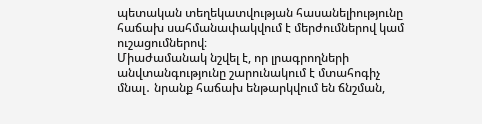պետական տեղեկատվության հասանելիությունը հաճախ սահմանափակվում է մերժումներով կամ ուշացումներով։
Միաժամանակ նշվել է, որ լրագրողների անվտանգությունը շարունակում է մտահոգիչ մնալ․ նրանք հաճախ ենթարկվում են ճնշման,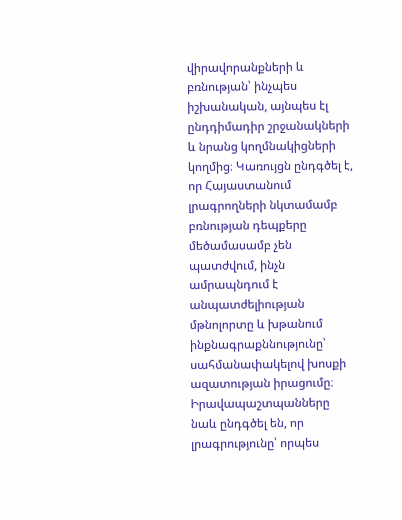վիրավորանքների և բռնության՝ ինչպես իշխանական, այնպես էլ ընդդիմադիր շրջանակների և նրանց կողմնակիցների կողմից։ Կառույցն ընդգծել է, որ Հայաստանում լրագրողների նկտամամբ բռնության դեպքերը մեծամասամբ չեն պատժվում, ինչն ամրապնդում է անպատժելիության մթնոլորտը և խթանում ինքնագրաքննությունը՝ սահմանափակելով խոսքի ազատության իրացումը։
Իրավապաշտպանները նաև ընդգծել են, որ լրագրությունը՝ որպես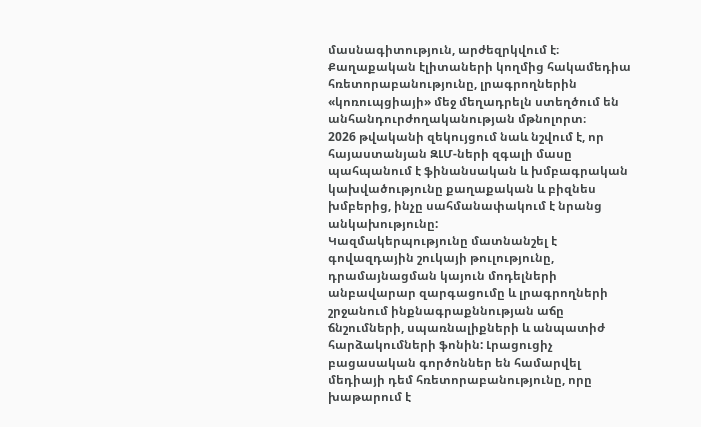մասնագիտություն, արժեզրկվում է։ Քաղաքական էլիտաների կողմից հակամեդիա հռետորաբանությունը, լրագրողներին «կոռուպցիայի» մեջ մեղադրելն ստեղծում են անհանդուրժողականության մթնոլորտ։
2026 թվականի զեկույցում նաև նշվում է, որ հայաստանյան ԶԼՄ-ների զգալի մասը պահպանում է ֆինանսական և խմբագրական կախվածությունը քաղաքական և բիզնես խմբերից, ինչը սահմանափակում է նրանց անկախությունը:
Կազմակերպությունը մատնանշել է գովազդային շուկայի թուլությունը, դրամայնացման կայուն մոդելների անբավարար զարգացումը և լրագրողների շրջանում ինքնագրաքննության աճը ճնշումների, սպառնալիքների և անպատիժ հարձակումների ֆոնին: Լրացուցիչ բացասական գործոններ են համարվել մեդիայի դեմ հռետորաբանությունը, որը խաթարում է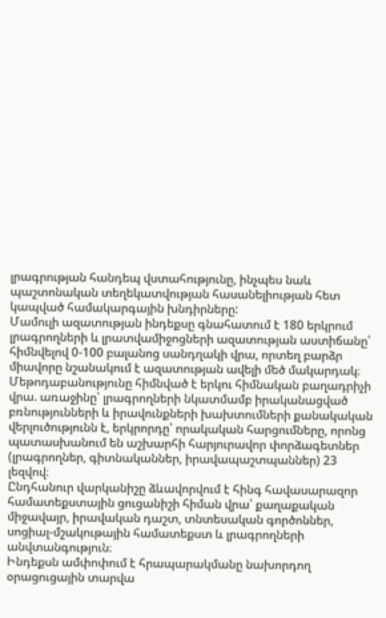լրագրության հանդեպ վստահությունը, ինչպես նաև պաշտոնական տեղեկատվության հասանելիության հետ կապված համակարգային խնդիրները:
Մամուլի ազատության ինդեքսը գնահատում է 180 երկրում լրագրողների և լրատվամիջոցների ազատության աստիճանը՝ հիմնվելով 0-100 բալանոց սանդղակի վրա, որտեղ բարձր միավորը նշանակում է ազատության ավելի մեծ մակարդակ։ Մեթոդաբանությունը հիմնված է երկու հիմնական բաղադրիչի վրա. առաջինը՝ լրագրողների նկատմամբ իրականացված բռնությունների և իրավունքների խախտումների քանակական վերլուծությունն է, երկրորդը՝ որակական հարցումները, որոնց պատասխանում են աշխարհի հարյուրավոր փորձագետներ (լրագրողներ, գիտնականներ, իրավապաշտպաններ) 23 լեզվով։
Ընդհանուր վարկանիշը ձևավորվում է հինգ հավասարազոր համատեքստային ցուցանիշի հիման վրա՝ քաղաքական միջավայր, իրավական դաշտ, տնտեսական գործոններ, սոցիալ-մշակութային համատեքստ և լրագրողների անվտանգություն։
Ինդեքսն ամփոփում է հրապարակմանը նախորդող օրացուցային տարվա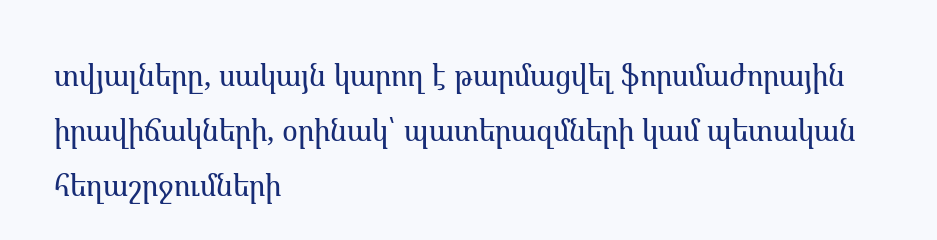տվյալները, սակայն կարող է թարմացվել ֆորսմաժորային իրավիճակների, օրինակ՝ պատերազմների կամ պետական հեղաշրջումների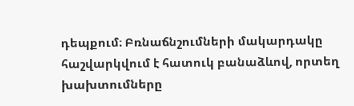դեպքում։ Բռնաճնշումների մակարդակը հաշվարկվում է հատուկ բանաձևով, որտեղ խախտումները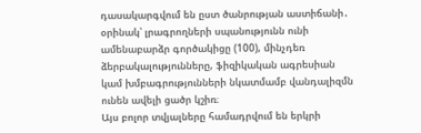դասակարգվում են ըստ ծանրության աստիճանի․ օրինակ՝ լրագրողների սպանությունն ունի ամենաբարձր գործակիցը (100), մինչդեռ ձերբակալությունները, ֆիզիկական ագրեսիան կամ խմբագրությունների նկատմամբ վանդալիզմն ունեն ավելի ցածր կշիռ։
Այս բոլոր տվյալները համադրվում են երկրի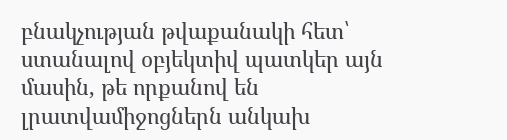բնակչության թվաքանակի հետ՝ ստանալով օբյեկտիվ պատկեր այն մասին, թե որքանով են լրատվամիջոցներն անկախ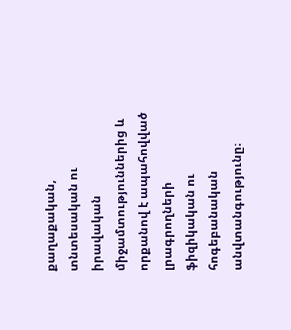քաղաքական, տնտեսական ու իրավական միջամտություններից և որքանով է ապահովված լրագրողների ֆիզիկական ու հոգեբանական անվտանգությունը։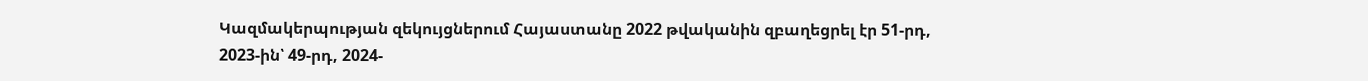Կազմակերպության զեկույցներում Հայաստանը 2022 թվականին զբաղեցրել էր 51-րդ, 2023-ին՝ 49-րդ, 2024-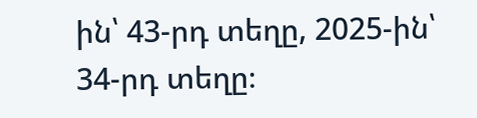ին՝ 43-րդ տեղը, 2025-ին՝ 34-րդ տեղը։